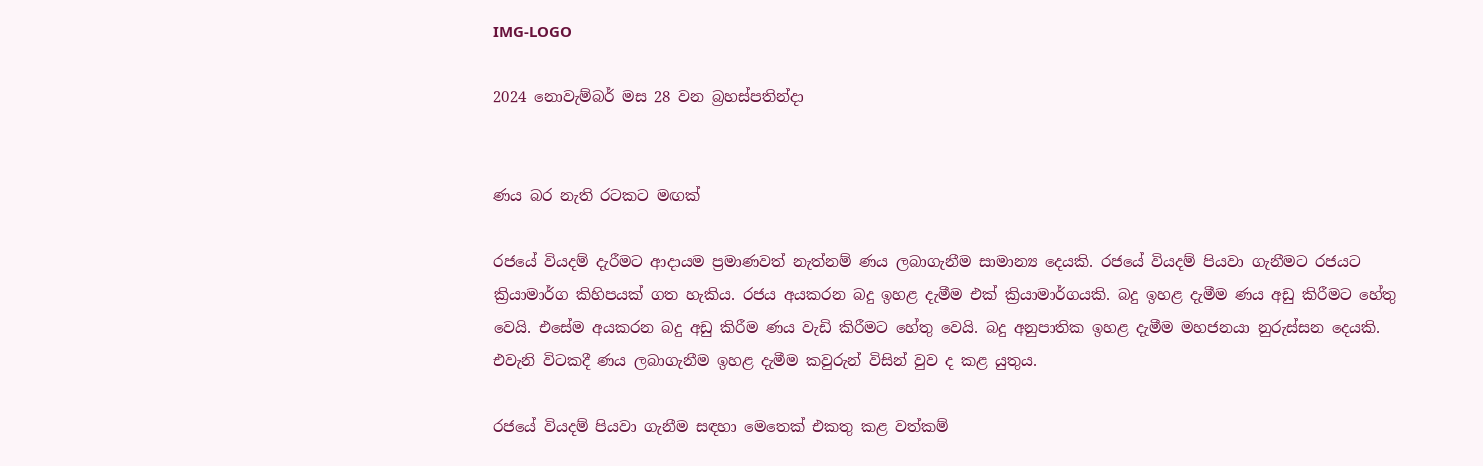IMG-LOGO

2024 නොවැම්බර් මස 28 වන බ්‍රහස්පතින්දා


ණය බර නැති රටකට මඟක්

රජයේ වියදම් දැරීමට ආදායම ප්‍රමාණවත් නැත්නම් ණය ලබාගැනීම සාමාන්‍ය දෙයකි. රජයේ වියදම් පියවා ගැනීමට රජයට ක්‍රියාමාර්ග කිහිපයක් ගත හැකිය. රජය අයකරන බදු ඉහළ දැමීම එක් ක්‍රියාමාර්ගයකි. බදු ඉහළ දැමීම ණය අඩු කිරීමට හේතු වෙයි. එසේම අයකරන බදු අඩු කිරීම ණය වැඩි කිරීමට හේතු වෙයි. බදු අනුපාතික ඉහළ දැමීම මහජනයා නුරුස්සන දෙයකි. එවැනි විටකදී ණය ලබාගැනීම ඉහළ දැමීම කවුරුන් විසින් වුව ද කළ යුතුය.

රජයේ වියදම් පියවා ගැනීම සඳහා මෙතෙක් එකතු කළ වත්කම්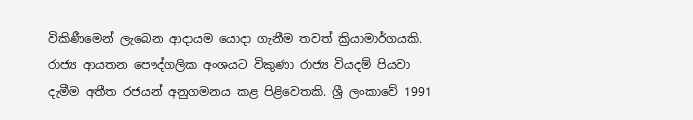විකිණීමෙන් ලැබෙන ආදායම යොදා ගැනීම තවත් ක්‍රියාමාර්ගයකි. රාජ්‍ය ආයතන පෞද්ගලික අංශයට විකුණා රාජ්‍ය වියදම් පියවා දැමීම අතීත රජයන් අනුගමනය කළ පිළිවෙතකි. ශ්‍රී ලංකාවේ 1991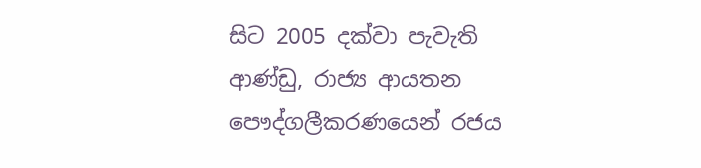සිට 2005 දක්වා පැවැති ආණ්ඩු, රාජ්‍ය ආයතන පෞද්ගලීකරණයෙන් රජය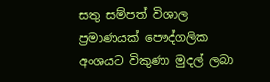සතු සම්පත් විශාල ප්‍රමාණයක් පෞද්ගලික අංශයට විකුණා මුදල් ලබා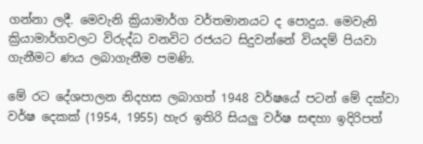ගන්නා ලදී. මෙවැනි ක්‍රියාමාර්ග වර්තමානයට ද පොදුය. මෙවැනි ක්‍රියාමාර්ගවලට විරුද්ධ වනවිට රජයට සිදුවන්නේ වියදම් පියවා ගැනීමට ණය ලබාගැනීම පමණි.

මේ රට දේශපාලන නිදහස ලබාගත් 1948 වර්ෂයේ පටන් මේ දක්වා වර්ෂ දෙකක් (1954, 1955) හැර ඉතිරි සියලු වර්ෂ සඳහා ඉදිරිපත්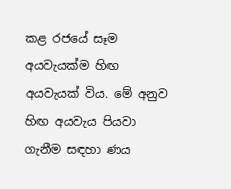කළ රජයේ සෑම අයවැයක්ම හිඟ අයවැයක් විය. මේ අනුව හිඟ අයවැය පියවා ගැනීම සඳහා ණය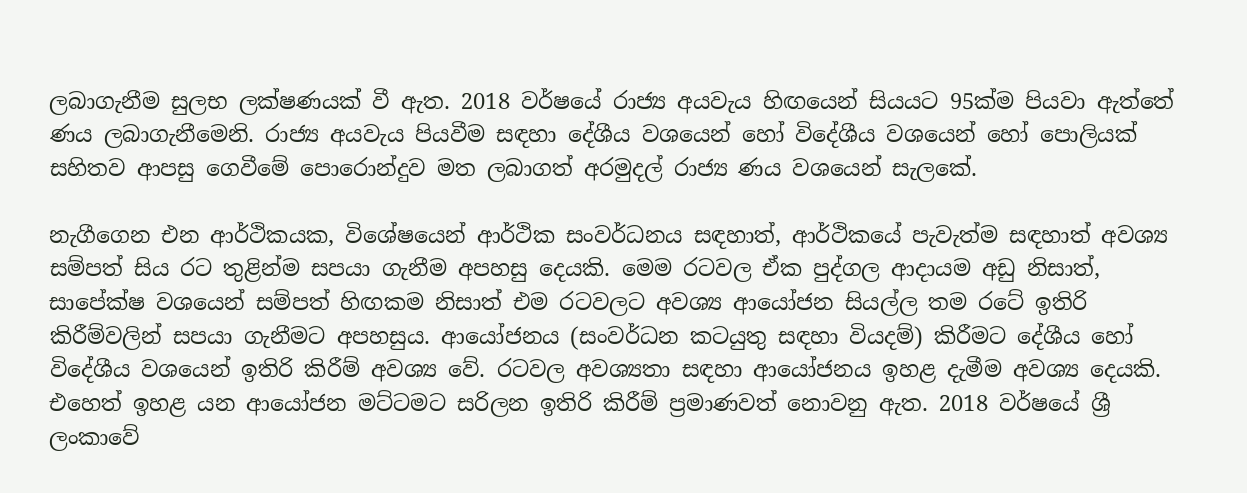ලබාගැනීම සුලභ ලක්ෂණයක් වී ඇත. 2018 වර්ෂයේ රාජ්‍ය අයවැය හිඟයෙන් සියයට 95ක්ම පියවා ඇත්තේ ණය ලබාගැනීමෙනි. රාජ්‍ය අයවැය පියවීම සඳහා දේශීය වශයෙන් හෝ විදේශීය වශයෙන් හෝ පොලියක් සහිතව ආපසු ගෙවීමේ පොරොන්දුව මත ලබාගත් අරමුදල් රාජ්‍ය ණය වශයෙන් සැලකේ.

නැගීගෙන එන ආර්ථිකයක, විශේෂයෙන් ආර්ථික සංවර්ධනය සඳහාත්, ආර්ථිකයේ පැවැත්ම සඳහාත් අවශ්‍ය සම්පත් සිය රට තුළින්ම සපයා ගැනීම අපහසු දෙයකි. මෙම රටවල ඒක පුද්ගල ආදායම අඩු නිසාත්, සාපේක්ෂ වශයෙන් සම්පත් හිඟකම නිසාත් එම රටවලට අවශ්‍ය ආයෝජන සියල්ල තම රටේ ඉතිරි කිරීම්වලින් සපයා ගැනීමට අපහසුය. ආයෝජනය (සංවර්ධන කටයුතු සඳහා වියදම්) කිරීමට දේශීය හෝ විදේශීය වශයෙන් ඉතිරි කිරීම් අවශ්‍ය වේ. රටවල අවශ්‍යතා සඳහා ආයෝජනය ඉහළ දැමීම අවශ්‍ය දෙයකි. එහෙත් ඉහළ යන ආයෝජන මට්ටමට සරිලන ඉතිරි කිරීම් ප්‍රමාණවත් නොවනු ඇත. 2018 වර්ෂයේ ශ්‍රී ලංකාවේ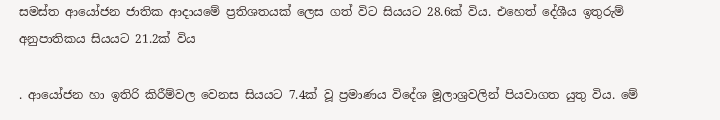සමස්ත ආයෝජන ජාතික ආදායමේ ප්‍රතිශතයක් ලෙස ගත් විට සියයට 28.6ක් විය. එහෙත් දේශීය ඉතුරුම් අනුපාතිකය සියයට 21.2ක් විය

. ආයෝජන හා ඉතිරි කිරීම්වල වෙනස සියයට 7.4ක් වූ ප්‍රමාණය විදේශ මූලාශ්‍රවලින් පියවාගත යුතු විය. මේ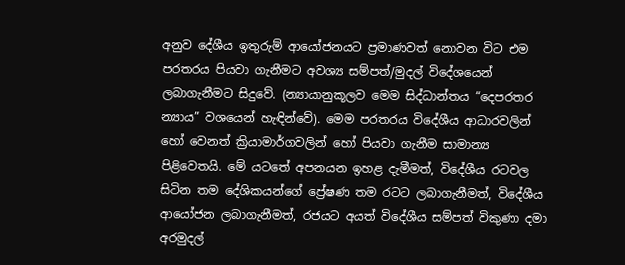අනුව දේශීය ඉතුරුම් ආයෝජනයට ප්‍රමාණවත් නොවන විට එම පරතරය පියවා ගැනීමට අවශ්‍ය සම්පත්/මුදල් විදේශයෙන් ලබාගැනීමට සිදුවේ. (න්‍යායානුකූලව මෙම සිද්ධාන්තය “දෙපරතර න්‍යාය” වශයෙන් හැඳින්වේ). මෙම පරතරය විදේශීය ආධාරවලින් හෝ වෙනත් ක්‍රියාමාර්ගවලින් හෝ පියවා ගැනීම සාමාන්‍ය පිළිවෙතයි. මේ යටතේ අපනයන ඉහළ දැමීමත්, විදේශීය රටවල සිටින තම දේශිකයන්ගේ ප්‍රේෂණ තම රටට ලබාගැනීමත්, විදේශීය ආයෝජන ලබාගැනීමත්, රජයට අයත් විදේශීය සම්පත් විකුණා දමා අරමුදල්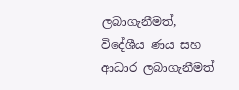ලබාගැනීමත්, විදේශීය ණය සහ ආධාර ලබාගැනීමත්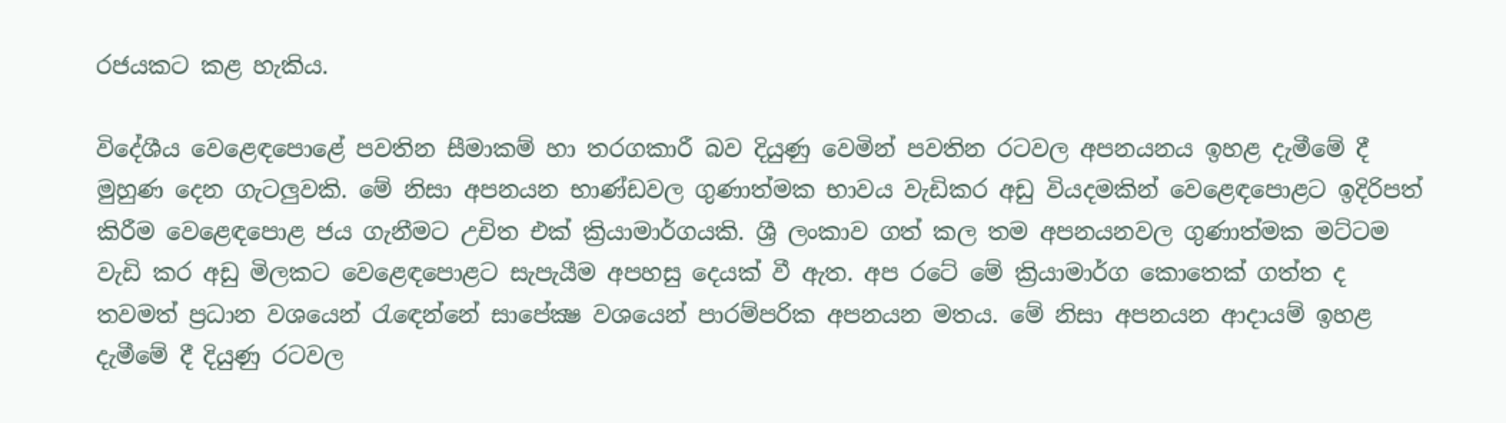රජයකට කළ හැකිය.

විදේශීය වෙළෙඳපොළේ පවතින සීමාකම් හා තරගකාරී බව දියුණු වෙමින් පවතින රටවල අපනයනය ඉහළ දැමීමේ දී මුහුණ දෙන ගැටලුවකි. මේ නිසා අපනයන භාණ්ඩවල ගුණාත්මක භාවය වැඩිකර අඩු වියදමකින් වෙළෙඳපොළට ඉදිරිපත් කිරීම වෙළෙඳපොළ ජය ගැනීමට උචිත එක් ක්‍රියාමාර්ගයකි. ශ්‍රී ලංකාව ගත් කල තම අපනයනවල ගුණාත්මක මට්ටම වැඩි කර අඩු මිලකට වෙළෙඳපොළට සැපැයීම අපහසු දෙයක් වී ඇත. අප රටේ මේ ක්‍රියාමාර්ග කොතෙක් ගත්ත ද තවමත් ප්‍රධාන වශයෙන් රැඳෙන්නේ සාපේක්‍ෂ වශයෙන් පාරම්පරික අපනයන මතය. මේ නිසා අපනයන ආදායම් ඉහළ දැමීමේ දී දියුණු රටවල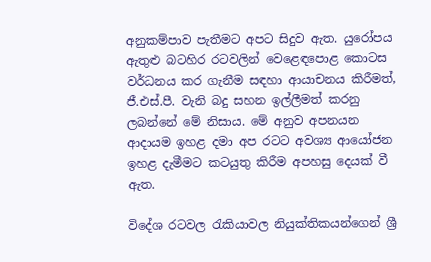අනුකම්පාව පැතීමට අපට සිදුව ඇත. යුරෝපය ඇතුළු බටහිර රටවලින් වෙළෙඳපොළ කොටස වර්ධනය කර ගැනීම සඳහා ආයාචනය කිරීමත්, ජී.එස්.පී. වැනි බදු සහන ඉල්ලීමත් කරනු ලබන්නේ මේ නිසාය. මේ අනුව අපනයන ආදායම ඉහළ දමා අප රටට අවශ්‍ය ආයෝජන ඉහළ දැමීමට කටයුතු කිරීම අපහසු දෙයක් වී ඇත.

විදේශ රටවල රැකියාවල නියුක්තිකයන්ගෙන් ශ්‍රී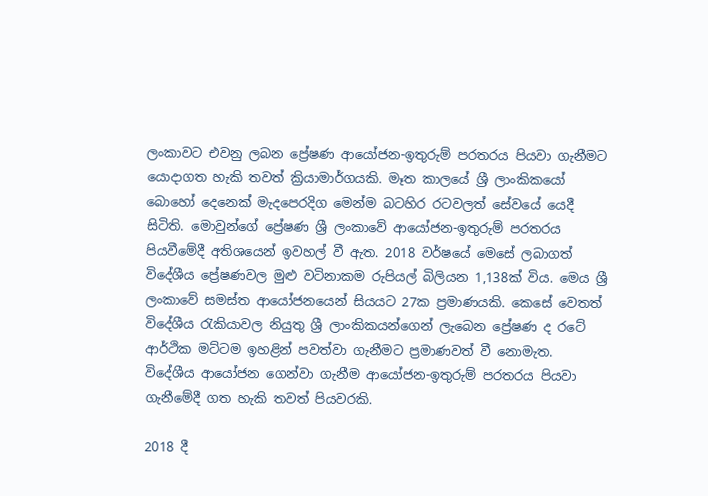ලංකාවට එවනු ලබන ප්‍රේෂණ ආයෝජන-ඉතුරුම් පරතරය පියවා ගැනීමට යොදාගත හැකි තවත් ක්‍රියාමාර්ගයකි. මෑත කාලයේ ශ්‍රී ලාංකිකයෝ බොහෝ දෙනෙක් මැදපෙරදිග මෙන්ම බටහිර රටවලත් සේවයේ යෙදී සිටිති. මොවුන්ගේ ප්‍රේෂණ ශ්‍රී ලංකාවේ ආයෝජන-ඉතුරුම් පරතරය පියවීමේදී අතිශයෙන් ඉවහල් වී ඇත. 2018 වර්ෂයේ මෙසේ ලබාගත් විදේශීය ප්‍රේෂණවල මුළු වටිනාකම රුපියල් බිලියන 1,138ක් විය. මෙය ශ්‍රී ලංකාවේ සමස්ත ආයෝජනයෙන් සියයට 27ක ප්‍රමාණයකි. කෙසේ වෙතත් විදේශීය රැකියාවල නියුතු ශ්‍රී ලාංකිකයන්ගෙන් ලැබෙන ප්‍රේෂණ ද රටේ ආර්ථික මට්ටම ඉහළින් පවත්වා ගැනීමට ප්‍රමාණවත් වී නොමැත.
විදේශීය ආයෝජන ගෙන්වා ගැනීම ආයෝජන-ඉතුරුම් පරතරය පියවා ගැනීමේදී ගත හැකි තවත් පියවරකි.

2018 දී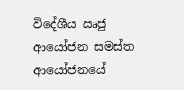විදේශීය ඍජු ආයෝජන සමස්ත ආයෝජනයේ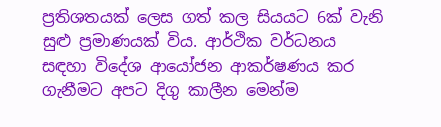ප්‍රතිශතයක් ලෙස ගත් කල සියයට 6ක් වැනි සුළු ප්‍රමාණයක් විය. ආර්ථික වර්ධනය සඳහා විදේශ ආයෝජන ආකර්ෂණය කර ගැනීමට අපට දිගු කාලීන මෙන්ම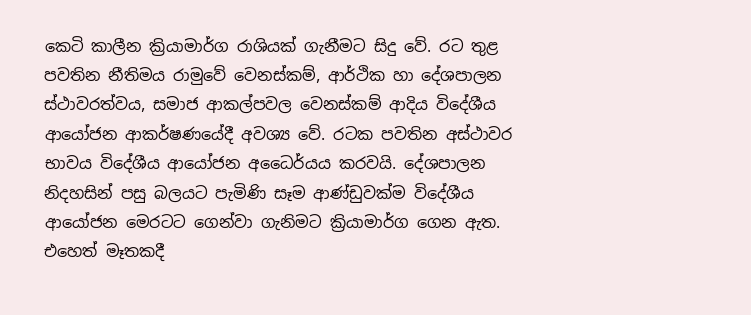කෙටි කාලීන ක්‍රියාමාර්ග රාශියක් ගැනීමට සිදු වේ. රට තුළ පවතින නීතිමය රාමුවේ වෙනස්කම්, ආර්ථික හා දේශපාලන ස්ථාවරත්වය, සමාජ ආකල්පවල වෙනස්කම් ආදිය විදේශීය ආයෝජන ආකර්ෂණයේදී අවශ්‍ය වේ. රටක පවතින අස්ථාවර භාවය විදේශීය ආයෝජන අධෛර්යය කරවයි. දේශපාලන නිදහසින් පසු බලයට පැමිණි සෑම ආණ්ඩුවක්ම විදේශීය ආයෝජන මෙරටට ගෙන්වා ගැනිමට ක්‍රියාමාර්ග ගෙන ඇත. එහෙත් මෑතකදී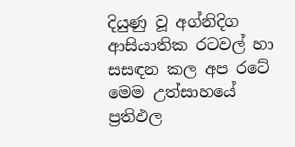දියුණු වූ අග්නිදිග ආසියාතික රටවල් හා සසඳන කල අප රටේ මෙම උත්සාහයේ ප්‍රතිඵල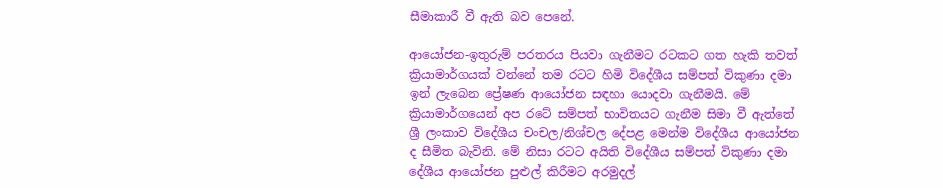සීමාකාරී වී ඇති බව පෙනේ.

ආයෝජන-ඉතුරුම් පරතරය පියවා ගැනීමට රටකට ගත හැකි තවත් ක්‍රියාමාර්ගයක් වන්නේ තම රටට හිමි විදේශීය සම්පත් විකුණා දමා ඉන් ලැබෙන ප්‍රේෂණ ආයෝජන සඳහා යොදවා ගැනීමයි. මේ ක්‍රියාමාර්ගයෙන් අප රටේ සම්පත් භාවිතයට ගැනීම සිමා වී ඇත්තේ ශ්‍රී ලංකාව විදේශීය චංචල/නිශ්චල දේපළ මෙන්ම විදේශීය ආයෝජන ද සීමිත බැවිනි. මේ නිසා රටට අයිති විදේශීය සම්පත් විකුණා දමා දේශීය ආයෝජන පුළුල් කිරීමට අරමුදල්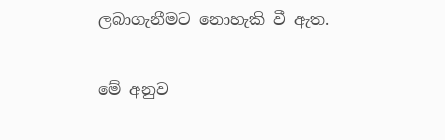ලබාගැනීමට නොහැකි වී ඇත.

මේ අනුව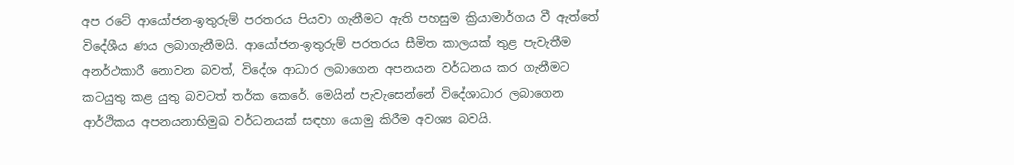අප රටේ ආයෝජන-ඉතුරුම් පරතරය පියවා ගැනීමට ඇති පහසුම ක්‍රියාමාර්ගය වී ඇත්තේ විදේශීය ණය ලබාගැනීමයි. ආයෝජන-ඉතුරුම් පරතරය සීමිත කාලයක් තුළ පැවැතීම අනර්ථකාරී නොවන බවත්, විදේශ ආධාර ලබාගෙන අපනයන වර්ධනය කර ගැනීමට කටයුතු කළ යුතු බවටත් තර්ක කෙරේ. මෙයින් පැවැසෙන්නේ විදේශාධාර ලබාගෙන ආර්ථිකය අපනයනාභිමුඛ වර්ධනයක් සඳහා යොමු කිරීම අවශ්‍ය බවයි.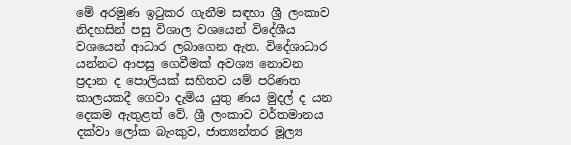මේ අරමුණ ඉටුකර ගැනීම සඳහා ශ්‍රී ලංකාව නිදහසින් පසු විශාල වශයෙන් විදේශීය වශයෙන් ආධාර ලබාගෙන ඇත. විදේශාධාර යන්නට ආපසු ගෙවීමක් අවශ්‍ය නොවන ප්‍රදාන ද පොලියක් සහිතව යම් පරිණත කාලයකදී ගෙවා දැමිය යුතු ණය මුදල් ද යන දෙකම ඇතුළත් වේ. ශ්‍රී ලංකාව වර්තමානය දක්වා ලෝක බැංකුව, ජාත්‍යන්තර මූල්‍ය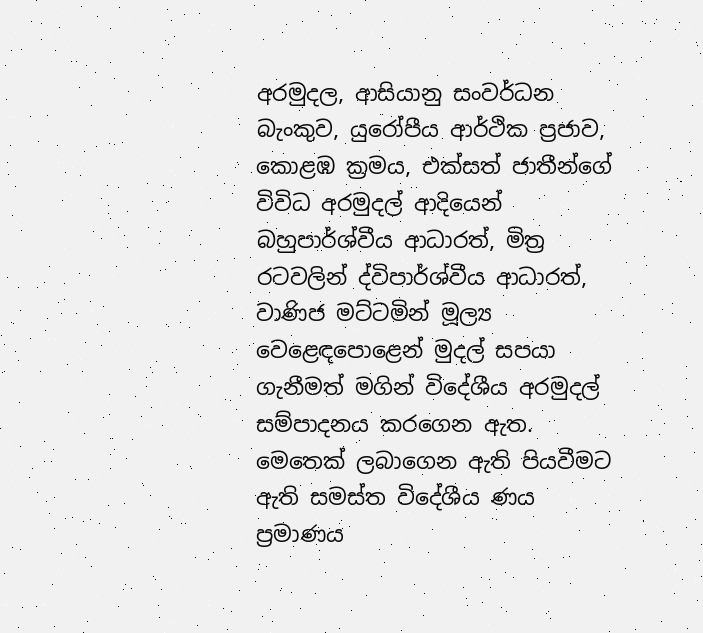අරමුදල, ආසියානු සංවර්ධන බැංකුව, යුරෝපීය ආර්ථික ප්‍රජාව, කොළඹ ක්‍රමය, එක්සත් ජාතීන්ගේ විවිධ අරමුදල් ආදියෙන් බහුපාර්ශ්වීය ආධාරත්, මිත්‍ර රටවලින් ද්විපාර්ශ්වීය ආධාරත්, වාණිජ මට්ටමින් මූල්‍ය වෙළෙඳපොළෙන් මුදල් සපයා ගැනීමත් මගින් විදේශීය අරමුදල් සම්පාදනය කරගෙන ඇත. මෙතෙක් ලබාගෙන ඇති පියවීමට ඇති සමස්ත විදේශීය ණය ප්‍රමාණය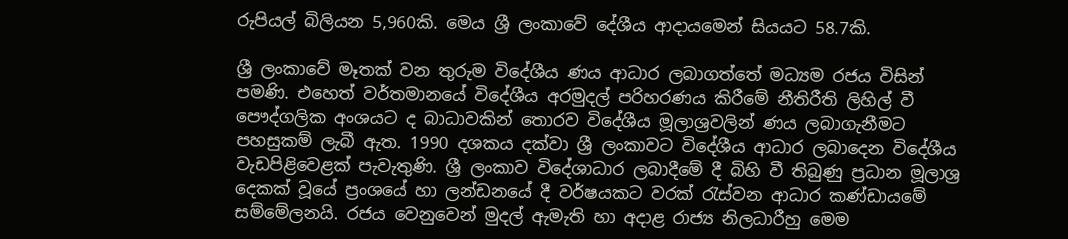රුපියල් බිලියන 5,960කි. මෙය ශ්‍රී ලංකාවේ දේශීය ආදායමෙන් සියයට 58.7කි.

ශ්‍රී ලංකාවේ මෑතක් වන තුරුම විදේශීය ණය ආධාර ලබාගත්තේ මධ්‍යම රජය විසින් පමණි. එහෙත් වර්තමානයේ විදේශීය අරමුදල් පරිහරණය කිරීමේ නීතිරීති ලිහිල් වී පෞද්ගලික අංශයට ද බාධාවකින් තොරව විදේශීය මූලාශ්‍රවලින් ණය ලබාගැනීමට පහසුකම් ලැබී ඇත. 1990 දශකය දක්වා ශ්‍රී ලංකාවට විදේශීය ආධාර ලබාදෙන විදේශීය වැඩපිළිවෙළක් පැවැතුණි. ශ්‍රී ලංකාව විදේශාධාර ලබාදීමේ දී බිහි වී තිබුණු ප්‍රධාන මූලාශ්‍ර දෙකක් වූයේ ප්‍රංශයේ හා ලන්ඩනයේ දී වර්ෂයකට වරක් රැස්වන ආධාර කණ්ඩායමේ සම්මේලනයි. රජය වෙනුවෙන් මුදල් ඇමැති හා අදාළ රාජ්‍ය නිලධාරීහු මෙම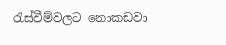රැස්වීම්වලට නොකඩවා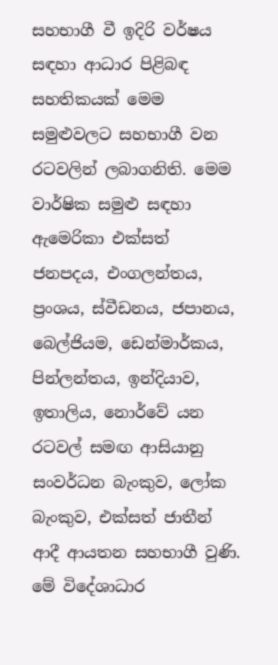සහභාගී වී ඉදිරි වර්ෂය සඳහා ආධාර පිළිබඳ සහතිකයක් මෙම සමුළුවලට සහභාගී වන රටවලින් ලබාගනිති. මෙම වාර්ෂික සමුළු සඳහා ඇමෙරිකා එක්සත් ජනපදය, එංගලන්තය, ප්‍රංශය, ස්වීඩනය, ජපානය, බෙල්ජියම, ඩෙන්මාර්කය, පින්ලන්තය, ඉන්දියාව, ඉතාලිය, නොර්වේ යන රටවල් සමඟ ආසියානු සංවර්ධන බැංකුව, ලෝක බැංකුව, එක්සත් ජාතීන් ආදී ආයතන සහභාගී වුණි. මේ විදේශාධාර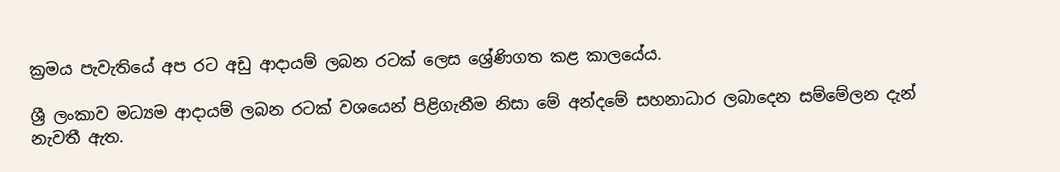ක්‍රමය පැවැතියේ අප රට අඩු ආදායම් ලබන රටක් ලෙස ශ්‍රේණිගත කළ කාලයේය.

ශ්‍රී ලංකාව මධ්‍යම ආදායම් ලබන රටක් වශයෙන් පිළිගැනීම නිසා මේ අන්දමේ සහනාධාර ලබාදෙන සම්මේලන දැන් නැවතී ඇත.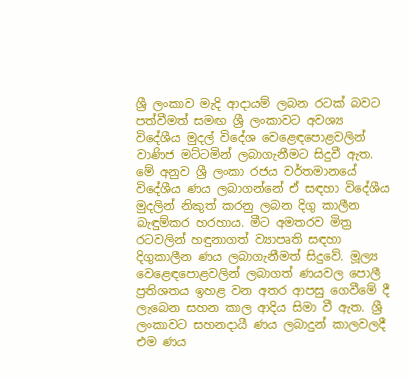ශ්‍රී ලංකාව මැදි ආදායම් ලබන රටක් බවට පත්වීමත් සමඟ ශ්‍රී ලංකාවට අවශ්‍ය විදේශීය මුදල් විදේශ වෙළෙඳපොළවලින් වාණිජ මට්ටමින් ලබාගැනීමට සිදුවී ඇත. මේ අනුව ශ්‍රී ලංකා රජය වර්තමානයේ විදේශීය ණය ලබාගන්නේ ඒ සඳහා විදේශීය මුදලින් නිකුත් කරනු ලබන දිගු කාලීන බැඳුම්කර හරහාය. මීට අමතරව මිත්‍ර රටවලින් හඳුනාගත් ව්‍යාපෘති සඳහා දිගුකාලීන ණය ලබාගැනීමත් සිදුවේ. මූල්‍ය වෙළෙඳපොළවලින් ලබාගත් ණයවල පොලී ප්‍රතිශතය ඉහළ වන අතර ආපසු ගෙවීමේ දී ලැබෙන සහන කාල ආදිය සිමා වී ඇත. ශ්‍රී ලංකාවට සහනදායී ණය ලබාදුන් කාලවලදී එම ණය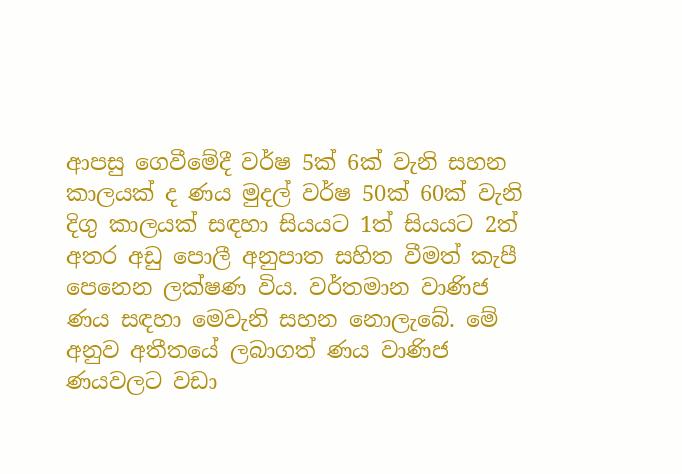ආපසු ගෙවීමේදී වර්ෂ 5ක් 6ක් වැනි සහන කාලයක් ද ණය මුදල් වර්ෂ 50ක් 60ක් වැනි දිගු කාලයක් සඳහා සියයට 1ත් සියයට 2ත් අතර අඩු පොලී අනුපාත සහිත වීමත් කැපී පෙනෙන ලක්ෂණ විය. වර්තමාන වාණිජ ණය සඳහා මෙවැනි සහන නොලැබේ. මේ අනුව අතීතයේ ලබාගත් ණය වාණිජ ණයවලට වඩා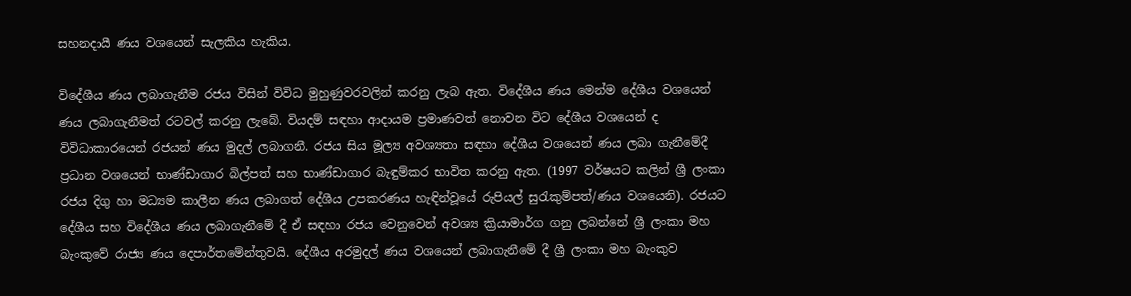සහනදායී ණය වශයෙන් සැලකිය හැකිය.

විදේශීය ණය ලබාගැනීම රජය විසින් විවිධ මුහුණුවරවලින් කරනු ලැබ ඇත. විදේශීය ණය මෙන්ම දේශීය වශයෙන් ණය ලබාගැනීමත් රටවල් කරනු ලැබේ. වියදම් සඳහා ආදායම ප්‍රමාණවත් නොවන විට දේශීය වශයෙන් ද විවිධාකාරයෙන් රජයන් ණය මුදල් ලබාගනී. රජය සිය මූල්‍ය අවශ්‍යතා සඳහා දේශීය වශයෙන් ණය ලබා ගැනීමේදී ප්‍රධාන වශයෙන් භාණ්ඩාගාර බිල්පත් සහ භාණ්ඩාගාර බැඳුම්කර භාවිත කරනු ඇත. (1997 වර්ෂයට කලින් ශ්‍රී ලංකා රජය දිගු හා මධ්‍යම කාලීන ණය ලබාගත් දේශීය උපකරණය හැඳින්වූයේ රුපියල් සුරැකුම්පත්/ණය වශයෙනි). රජයට දේශීය සහ විදේශීය ණය ලබාගැනීමේ දී ඒ සඳහා රජය වෙනුවෙන් අවශ්‍ය ක්‍රියාමාර්ග ගනු ලබන්නේ ශ්‍රී ලංකා මහ බැංකුවේ රාජ්‍ය ණය දෙපාර්තමේන්තුවයි. දේශීය අරමුදල් ණය වශයෙන් ලබාගැනීමේ දී ශ්‍රී ලංකා මහ බැංකුව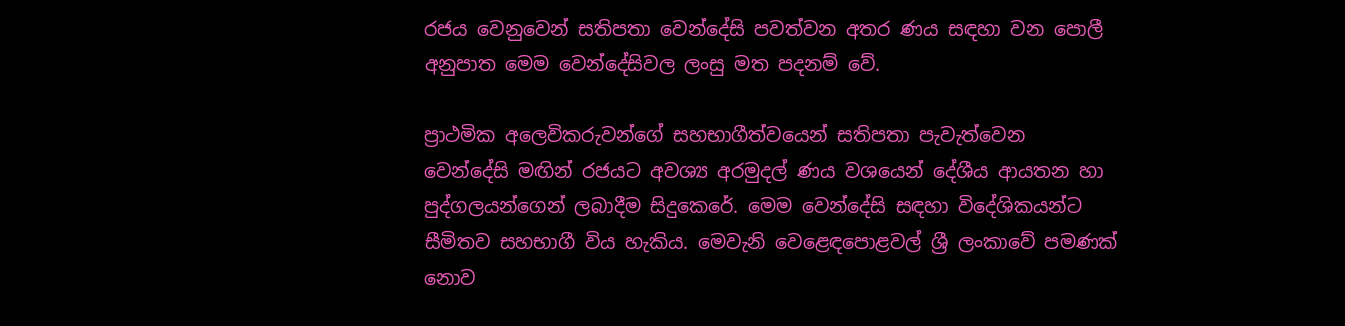රජය වෙනුවෙන් සතිපතා වෙන්දේසි පවත්වන අතර ණය සඳහා වන පොලී අනුපාත මෙම වෙන්දේසිවල ලංසු මත පදනම් වේ.

ප්‍රාථමික අලෙවිකරුවන්ගේ සහභාගීත්වයෙන් සතිපතා පැවැත්වෙන වෙන්දේසි මඟින් රජයට අවශ්‍ය අරමුදල් ණය වශයෙන් දේශීය ආයතන හා පුද්ගලයන්ගෙන් ලබාදීම සිදුකෙරේ. මෙම වෙන්දේසි සඳහා විදේශිකයන්ට සීමිතව සහභාගී විය හැකිය. මෙවැනි වෙළෙඳපොළවල් ශ්‍රී ලංකාවේ පමණක් නොව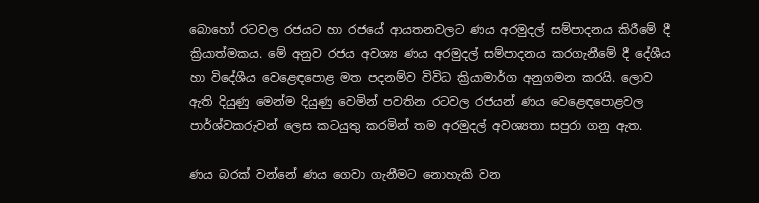බොහෝ රටවල රජයට හා රජයේ ආයතනවලට ණය අරමුදල් සම්පාදනය කිරීමේ දී ක්‍රියාත්මකය. මේ අනුව රජය අවශ්‍ය ණය අරමුදල් සම්පාදනය කරගැනීමේ දී දේශීය හා විදේශීය වෙළෙඳපොළ මත පදනම්ව විවිධ ක්‍රියාමාර්ග අනුගමන කරයි. ලොව ඇති දියුණු මෙන්ම දියුණු වෙමින් පවතින රටවල රජයන් ණය වෙළෙඳපොළවල පාර්ශ්වකරුවන් ලෙස කටයුතු කරමින් තම අරමුදල් අවශ්‍යතා සපුරා ගනු ඇත.

ණය බරක් වන්නේ ණය ගෙවා ගැනීමට නොහැකි වන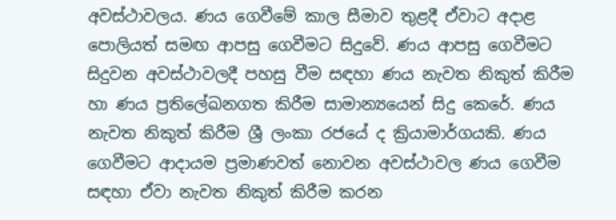අවස්ථාවලය. ණය ගෙවීමේ කාල සීමාව තුළදී ඒවාට අදාළ පොලියත් සමඟ ආපසු ගෙවීමට සිදුවේ. ණය ආපසු ගෙවීමට සිදුවන අවස්ථාවලදී පහසු වීම සඳහා ණය නැවත නිකුත් කිරීම හා ණය ප්‍රතිලේඛනගත කිරීම සාමාන්‍යයෙන් සිදු කෙරේ. ණය නැවත නිකුත් කිරීම ශ්‍රී ලංකා රජයේ ද ක්‍රියාමාර්ගයකි. ණය ගෙවීමට ආදායම ප්‍රමාණවත් නොවන අවස්ථාවල ණය ගෙවීම සඳහා ඒවා නැවත නිකුත් කිරීම කරන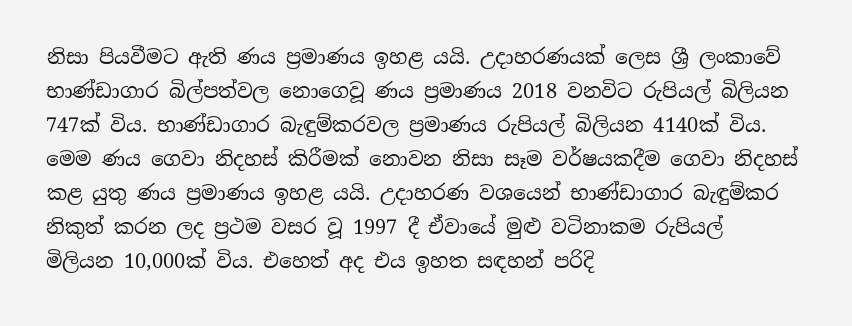නිසා පියවීමට ඇති ණය ප්‍රමාණය ඉහළ යයි. උදාහරණයක් ලෙස ශ්‍රී ලංකාවේ භාණ්ඩාගාර බිල්පත්වල නොගෙවූ ණය ප්‍රමාණය 2018 වනවිට රුපියල් බිලියන 747ක් විය. භාණ්ඩාගාර බැඳුම්කරවල ප්‍රමාණය රුපියල් බිලියන 4140ක් විය. මෙම ණය ගෙවා නිදහස් කිරීමක් නොවන නිසා සෑම වර්ෂයකදීම ගෙවා නිදහස් කළ යුතු ණය ප්‍රමාණය ඉහළ යයි. උදාහරණ වශයෙන් භාණ්ඩාගාර බැඳුම්කර නිකුත් කරන ලද ප්‍රථම වසර වූ 1997 දී ඒවායේ මුළු වටිනාකම රුපියල් මිලියන 10,000ක් විය. එහෙත් අද එය ඉහත සඳහන් පරිදි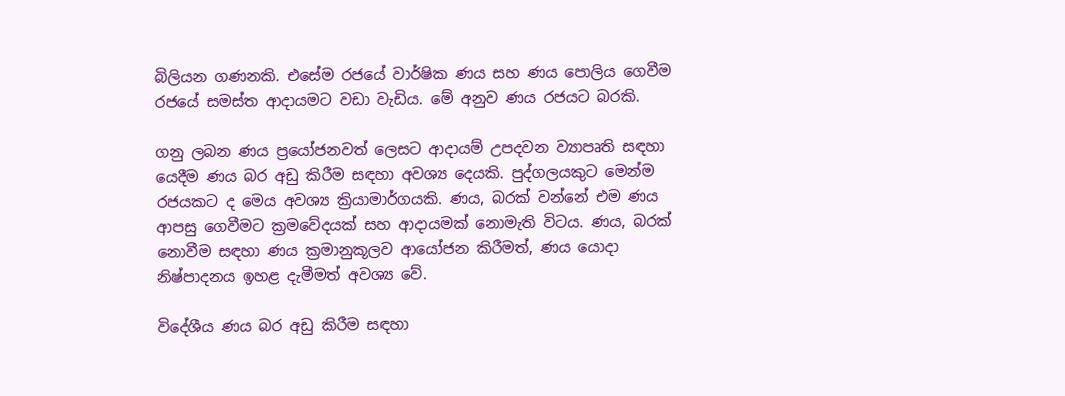බිලියන ගණනකි. එසේම රජයේ වාර්ෂික ණය සහ ණය පොලිය ගෙවීම රජයේ සමස්ත ආදායමට වඩා වැඩිය. මේ අනුව ණය රජයට බරකි.

ගනු ලබන ණය ප්‍රයෝජනවත් ලෙසට ආදායම් උපදවන ව්‍යාපෘති සඳහා යෙදීම ණය බර අඩු කිරීම සඳහා අවශ්‍ය දෙයකි. පුද්ගලයකුට මෙන්ම රජයකට ද මෙය අවශ්‍ය ක්‍රියාමාර්ගයකි. ණය, බරක් වන්නේ එම ණය ආපසු ගෙවීමට ක්‍රමවේදයක් සහ ආදායමක් නොමැති විටය. ණය, බරක් නොවීම සඳහා ණය ක්‍රමානුකූලව ආයෝජන කිරීමත්, ණය යොදා නිෂ්පාදනය ඉහළ දැමීමත් අවශ්‍ය වේ.

විදේශීය ණය බර අඩු කිරීම සඳහා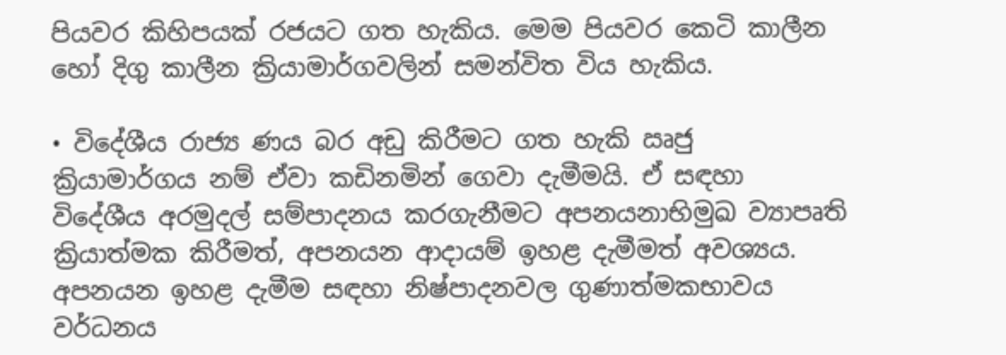පියවර කිහිපයක් රජයට ගත හැකිය. මෙම පියවර කෙටි කාලීන හෝ දිගු කාලීන ක්‍රියාමාර්ගවලින් සමන්විත විය හැකිය.

• විදේශීය රාජ්‍ය ණය බර අඩු කිරීමට ගත හැකි ඍජු ක්‍රියාමාර්ගය නම් ඒවා කඩිනමින් ගෙවා දැමීමයි. ඒ සඳහා විදේශීය අරමුදල් සම්පාදනය කරගැනීමට අපනයනාභිමුඛ ව්‍යාපෘති ක්‍රියාත්මක කිරීමත්, අපනයන ආදායම් ඉහළ දැමීමත් අවශ්‍යය. අපනයන ඉහළ දැමීම සඳහා නිෂ්පාදනවල ගුණාත්මකභාවය වර්ධනය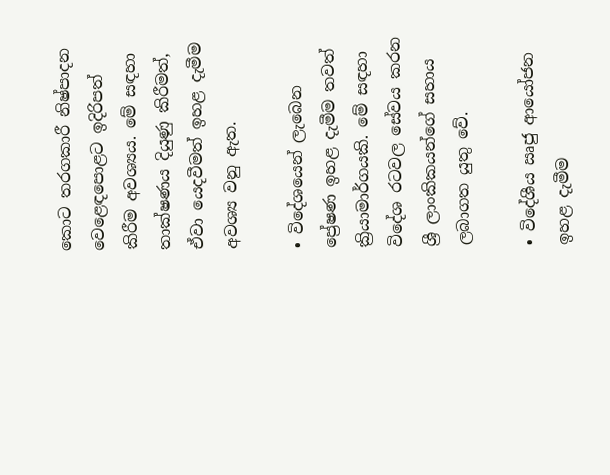කොට තරගකාරී නිෂ්පාදන වෙළෙඳපොළට ඉදිරිපත් කිරීම අවශ්‍යය. මේ සඳහා තාක්ෂණය දියුණු කිරීමත්, ඒවා යෙදවීමත් ඉහළ දැමීම අවශ්‍ය වනු ඇත.

• විදේශයෙන් ලැබෙන ප්‍රේෂණ ඉහළ දැමීම තවත් ක්‍රියාමාර්ගයකි. මේ සඳහා විදේශ රටවල සේවය කරන ශ්‍රී ලාංකිකයන්ගේ සහාය ලබාගත යුතු වේ.

• විදේශීය ඍජු ආයෝජන ඉහළ දැමීම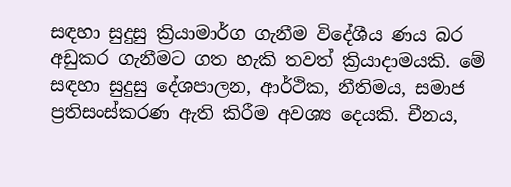සඳහා සුදුසු ක්‍රියාමාර්ග ගැනීම විදේශීය ණය බර අඩුකර ගැනීමට ගත හැකි තවත් ක්‍රියාදාමයකි. මේ සඳහා සුදුසු දේශපාලන, ආර්ථික, නීතිමය, සමාජ ප්‍රතිසංස්කරණ ඇති කිරීම අවශ්‍ය දෙයකි. චීනය,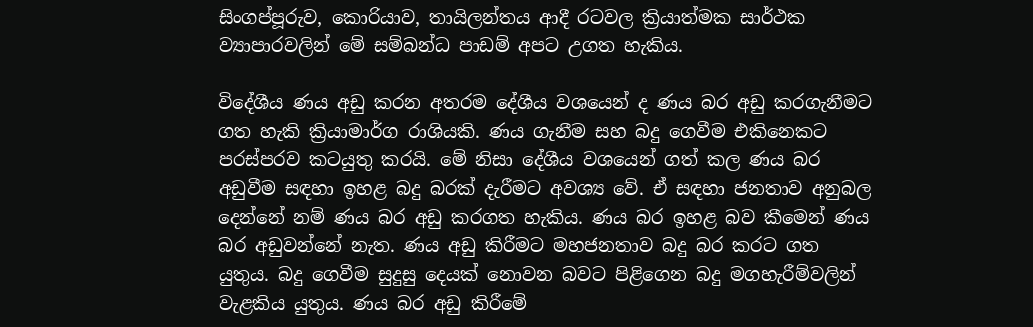සිංගප්පූරුව, කොරියාව, තායිලන්තය ආදී රටවල ක්‍රියාත්මක සාර්ථක ව්‍යාපාරවලින් මේ සම්බන්ධ පාඩම් අපට උගත හැකිය.

විදේශීය ණය අඩු කරන අතරම දේශීය වශයෙන් ද ණය බර අඩු කරගැනීමට ගත හැකි ක්‍රියාමාර්ග රාශියකි. ණය ගැනීම සහ බදු ගෙවීම එකිනෙකට පරස්පරව කටයුතු කරයි. මේ නිසා දේශීය වශයෙන් ගත් කල ණය බර අඩුවීම සඳහා ඉහළ බදු බරක් දැරීමට අවශ්‍ය වේ. ඒ සඳහා ජනතාව අනුබල දෙන්නේ නම් ණය බර අඩු කරගත හැකිය. ණය බර ඉහළ බව කීමෙන් ණය බර අඩුවන්නේ නැත. ණය අඩු කිරීමට මහජනතාව බදු බර කරට ගත යුතුය. බදු ගෙවීම සුදුසු දෙයක් නොවන බවට පිළිගෙන බදු මගහැරීම්වලින් වැළකිය යුතුය. ණය බර අඩු කිරීමේ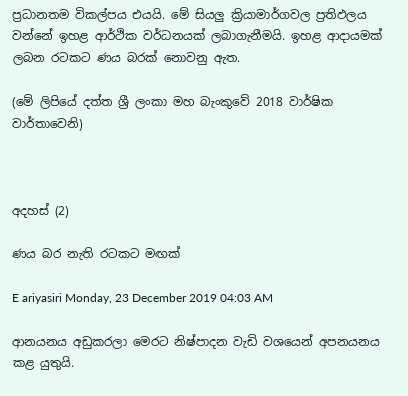ප්‍රධානතම විකල්පය එයයි. මේ සියලු ක්‍රියාමාර්ගවල ප්‍රතිඵලය වන්නේ ඉහළ ආර්ථික වර්ධනයක් ලබාගැනීමයි. ඉහළ ආදායමක් ලබන රටකට ණය බරක් නොවනු ඇත.

(මේ ලිපියේ දත්ත ශ්‍රී ලංකා මහ බැංකුවේ 2018 වාර්ෂික වාර්තාවෙනි)



අදහස් (2)

ණය බර නැති රටකට මඟක්

E ariyasiri Monday, 23 December 2019 04:03 AM

ආනයනය අඩුකරලා මෙරට නිෂ්පාදන වැඩි වශයෙන් අපනයනය කළ යුතුයි.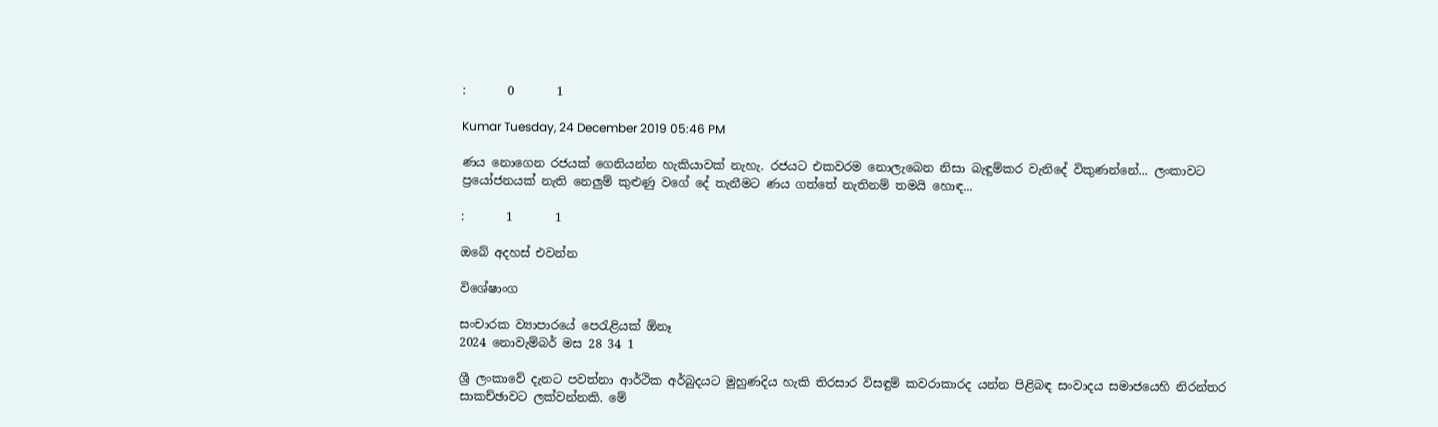:       0       1

Kumar Tuesday, 24 December 2019 05:46 PM

ණය නොගෙන රජයක් ගෙනියන්න හැකියාවක් නැහැ. රජයට එකවරම නොලැබෙන නිසා බැඳුම්කර වැනිදේ විකුණන්නේ... ලංකාවට ප්‍රයෝජනයක් නැති නෙලුම් කුළුණු වගේ දේ තැනීමට ණය ගත්තේ නැතිනම් තමයි හොඳ...

:       1       1

ඔබේ අදහස් එවන්න

විශේෂාංග

සංචාරක ව්‍යාපාරයේ පෙරැළියක් ඕනෑ
2024 නොවැම්බර් මස 28 34 1

ශ්‍රී ලංකාවේ දැනට පවත්නා ආර්ථික අර්බුදයට මුහුණදිය හැකි තිරසාර විසඳුම් කවරාකාරද යන්න පිළිබඳ සංවාදය සමාජයෙහි නිරන්තර සාකච්ඡාවට ලක්වන්නකි. මේ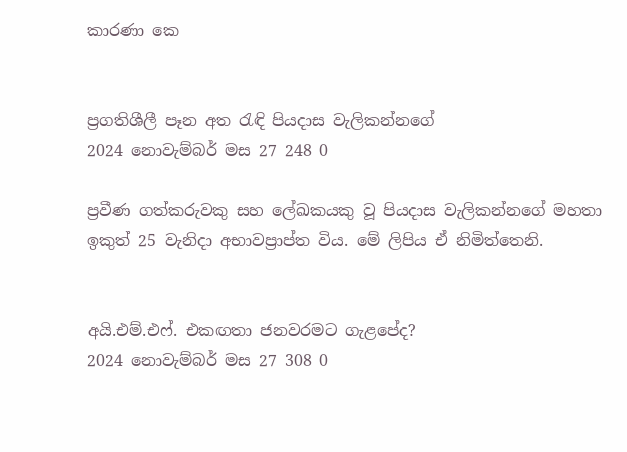කාරණා කෙ


ප්‍රගතිශීලී පෑන අත රැඳි පියදාස වැලිකන්නගේ
2024 නොවැම්බර් මස 27 248 0

ප්‍රවීණ ගත්කරුවකු සහ ලේඛකයකු වූ පියදාස වැලිකන්නගේ මහතා ඉකුත් 25 වැනිදා අභාවප්‍රාප්ත විය. මේ ලිපිය ඒ නිමිත්තෙනි.


අයි.එම්.එෆ්. එකඟතා ජනවරමට ගැළපේද?
2024 නොවැම්බර් මස 27 308 0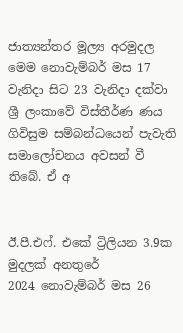ජාත්‍යන්තර මූල්‍ය අරමුදල මෙම නොවැම්බර් මස 17 වැනිදා සිට 23 වැනිදා දක්වා ශ්‍රී ලංකාවේ විස්තීර්ණ ණය ගිවිසුම සම්බන්ධයෙන් පැවැති සමාලෝචනය අවසන් වී තිබේ. ඒ අ


ඊ.පී.එෆ්. එකේ ට්‍රිලියන 3.9ක මුදලක් අනතුරේ
2024 නොවැම්බර් මස 26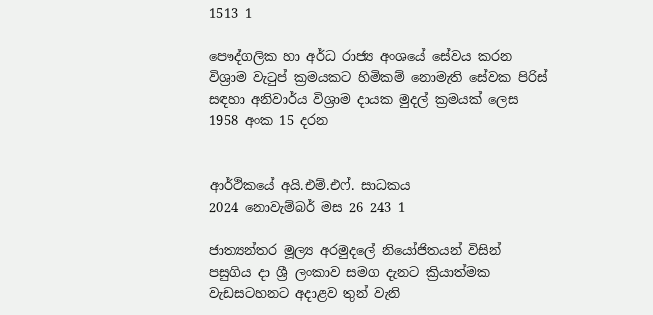1513 1

පෞද්ගලික හා අර්ධ රාජ්‍ය අංශයේ සේවය කරන විශ්‍රාම වැටුප් ක්‍රමයකට හිමිකම් නොමැති සේවක පිරිස් සඳහා අනිවාර්ය විශ්‍රාම දායක මුදල් ක්‍රමයක් ලෙස 1958 අංක 15 දරන


ආර්ථිකයේ අයි.එම්.එෆ්. සාධකය
2024 නොවැම්බර් මස 26 243 1

ජාත්‍යන්තර මූල්‍ය අරමුදලේ නියෝජිතයන් විසින් පසුගිය දා ශ්‍රී ලංකාව සමග දැනට ක්‍රියාත්මක වැඩසටහනට අදාළව තුන් වැනි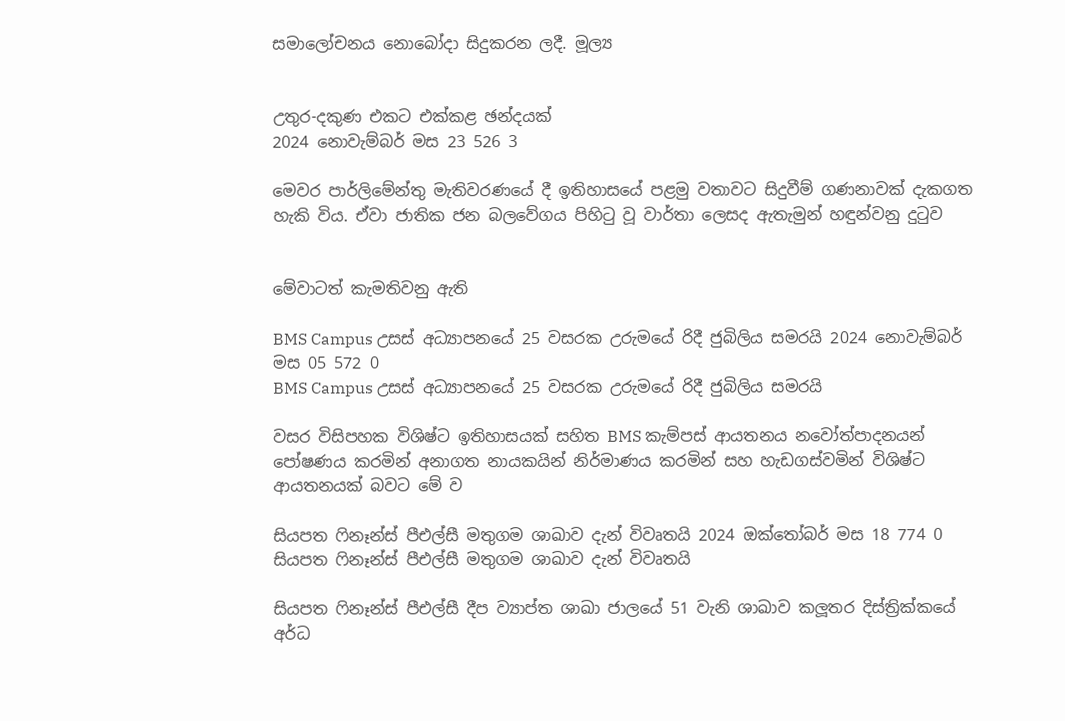සමාලෝචනය නොබෝදා සිදුකරන ලදී. මූල්‍ය


උතුර-දකුණ එකට එක්කළ ඡන්දයක්
2024 නොවැම්බර් මස 23 526 3

මෙවර පාර්ලිමේන්තු මැතිවරණයේ දී ඉතිහාසයේ පළමු වතාවට සිදුවීම් ගණනාවක් දැකගත හැකි විය. ඒවා ජාතික ජන බලවේගය පිහිටු වූ වාර්තා ලෙසද ඇතැමුන් හඳුන්වනු දුටුව


මේවාටත් කැමතිවනු ඇති

BMS Campus උසස් අධ්‍යාපනයේ 25 වසරක උරුමයේ රිදී ජුබිලිය සමරයි 2024 නොවැම්බර් මස 05 572 0
BMS Campus උසස් අධ්‍යාපනයේ 25 වසරක උරුමයේ රිදී ජුබිලිය සමරයි

වසර විසිපහක විශිෂ්ට ඉතිහාසයක් සහිත BMS කැම්පස් ආයතනය නවෝත්පාදනයන් පෝෂණය කරමින් අනාගත නායකයින් නිර්මාණය කරමින් සහ හැඩගස්වමින් විශිෂ්ට ආයතනයක් බවට මේ ව

සියපත ෆිනෑන්ස් පීඑල්සී මතුගම ශාඛාව දැන් විවෘතයි 2024 ඔක්තෝබර් මස 18 774 0
සියපත ෆිනෑන්ස් පීඑල්සී මතුගම ශාඛාව දැන් විවෘතයි

සියපත ෆිනෑන්ස් පීඑල්සී දීප ව්‍යාප්ත ශාඛා ජාලයේ 51 වැනි ශාඛාව කලූතර දිස්ත්‍රික්කයේ අර්ධ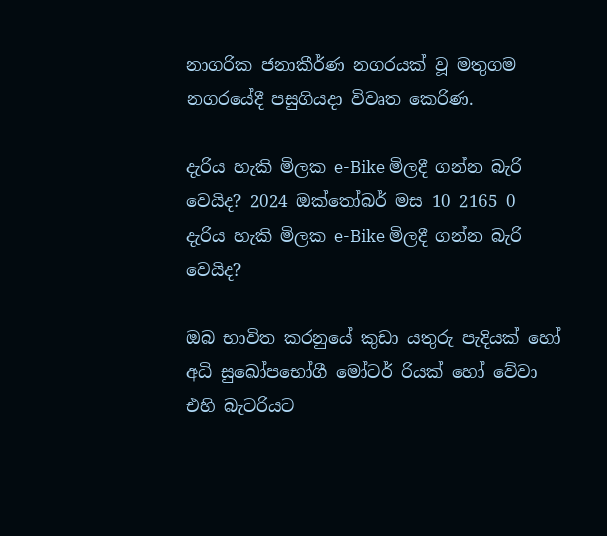නාගරික ජනාකීර්ණ නගරයක් වූ මතුගම නගරයේදී පසුගියදා විවෘත කෙරිණ.

දැරිය හැකි මිලක e-Bike මිලදී ගන්න බැරි වෙයිද? 2024 ඔක්තෝබර් මස 10 2165 0
දැරිය හැකි මිලක e-Bike මිලදී ගන්න බැරි වෙයිද?

ඔබ භාවිත කරනුයේ කුඩා යතුරු පැදියක් හෝ අධි සුඛෝපභෝගී මෝටර් රියක් හෝ වේවා එහි බැටරියට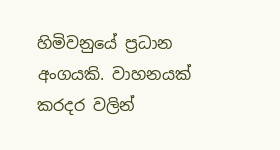හිමිවනුයේ ප්‍රධාන අංගයකි. වාහනයක් කරදර වලින්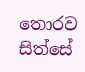තොරව සිත්සේ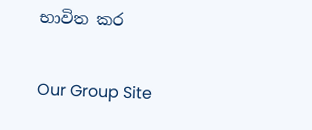භාවිත කර

Our Group Site